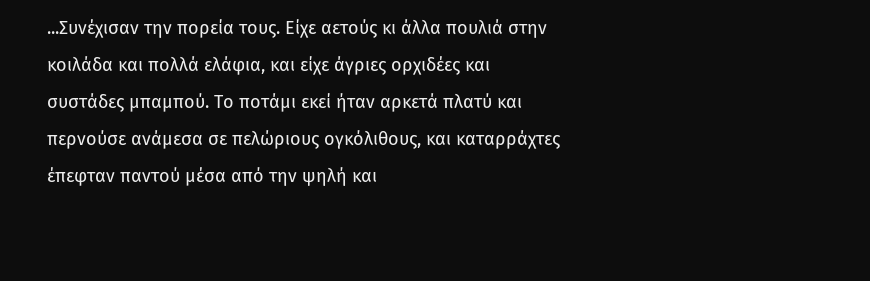...Συνέχισαν την πορεία τους. Είχε αετούς κι άλλα πουλιά στην κοιλάδα και πολλά ελάφια, και είχε άγριες ορχιδέες και συστάδες μπαμπού. Το ποτάμι εκεί ήταν αρκετά πλατύ και περνούσε ανάμεσα σε πελώριους ογκόλιθους, και καταρράχτες έπεφταν παντού μέσα από την ψηλή και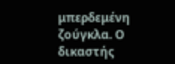μπερδεμένη ζούγκλα. Ο δικαστής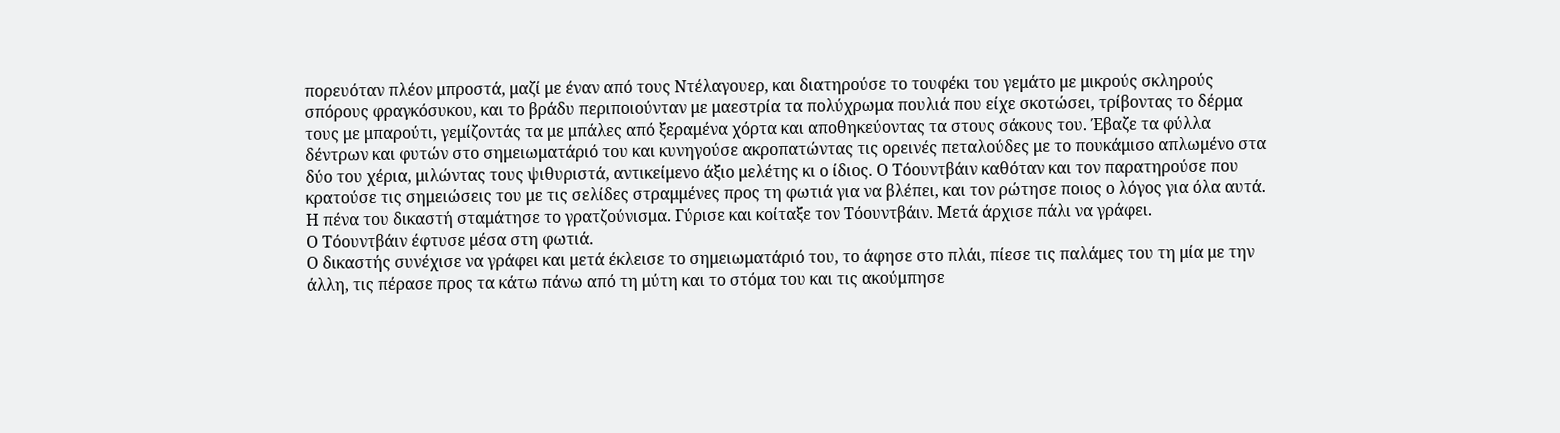πορευόταν πλέον μπροστά, μαζί με έναν από τους Ντέλαγουερ, και διατηρούσε το τουφέκι του γεμάτο με μικρούς σκληρούς σπόρους φραγκόσυκου, και το βράδυ περιποιούνταν με μαεστρία τα πολύχρωμα πουλιά που είχε σκοτώσει, τρίβοντας το δέρμα τους με μπαρούτι, γεμίζοντάς τα με μπάλες από ξεραμένα χόρτα και αποθηκεύοντας τα στους σάκους του. Έβαζε τα φύλλα δέντρων και φυτών στο σημειωματάριό του και κυνηγούσε ακροπατώντας τις ορεινές πεταλούδες με το πουκάμισο απλωμένο στα δύο του χέρια, μιλώντας τους ψιθυριστά, αντικείμενο άξιο μελέτης κι ο ίδιος. Ο Τόουντβάιν καθόταν και τον παρατηρούσε που κρατούσε τις σημειώσεις του με τις σελίδες στραμμένες προς τη φωτιά για να βλέπει, και τον ρώτησε ποιος ο λόγος για όλα αυτά.
Η πένα του δικαστή σταμάτησε το γρατζούνισμα. Γύρισε και κοίταξε τον Τόουντβάιν. Μετά άρχισε πάλι να γράφει.
Ο Τόουντβάιν έφτυσε μέσα στη φωτιά.
Ο δικαστής συνέχισε να γράφει και μετά έκλεισε το σημειωματάριό του, το άφησε στο πλάι, πίεσε τις παλάμες του τη μία με την άλλη, τις πέρασε προς τα κάτω πάνω από τη μύτη και το στόμα του και τις ακούμπησε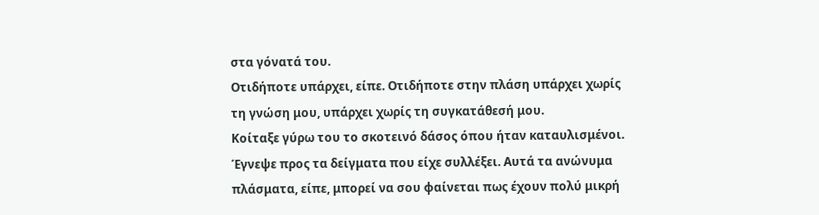στα γόνατά του.
Οτιδήποτε υπάρχει, είπε. Οτιδήποτε στην πλάση υπάρχει χωρίς τη γνώση μου, υπάρχει χωρίς τη συγκατάθεσή μου.
Κοίταξε γύρω του το σκοτεινό δάσος όπου ήταν καταυλισμένοι. Έγνεψε προς τα δείγματα που είχε συλλέξει. Αυτά τα ανώνυμα πλάσματα, είπε, μπορεί να σου φαίνεται πως έχουν πολύ μικρή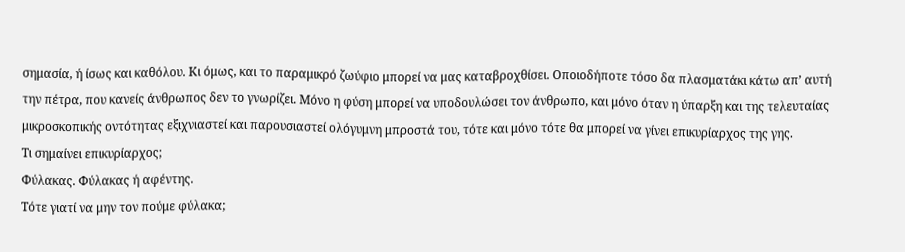σημασία, ή ίσως και καθόλου. Κι όμως, και το παραμικρό ζωύφιο μπορεί να μας καταβροχθίσει. Οποιοδήποτε τόσο δα πλασματάκι κάτω απ’ αυτή την πέτρα, που κανείς άνθρωπος δεν το γνωρίζει. Μόνο η φύση μπορεί να υποδουλώσει τον άνθρωπο, και μόνο όταν η ύπαρξη και της τελευταίας μικροσκοπικής οντότητας εξιχνιαστεί και παρουσιαστεί ολόγυμνη μπροστά του, τότε και μόνο τότε θα μπορεί να γίνει επικυρίαρχος της γης.
Τι σημαίνει επικυρίαρχος;
Φύλακας. Φύλακας ή αφέντης.
Τότε γιατί να μην τον πούμε φύλακα;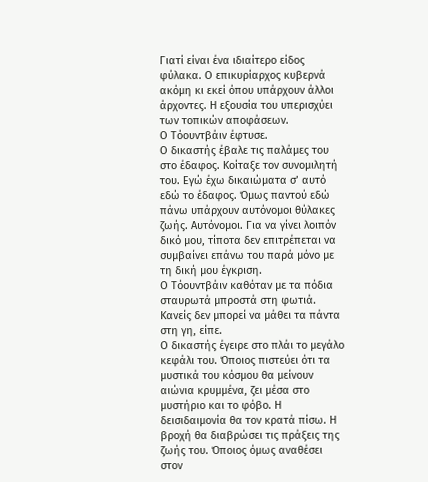Γιατί είναι ένα ιδιαίτερο είδος φύλακα. Ο επικυρίαρχος κυβερνά ακόμη κι εκεί όπου υπάρχουν άλλοι άρχοντες. Η εξουσία του υπερισχύει των τοπικών αποφάσεων.
Ο Τόουντβάιν έφτυσε.
Ο δικαστής έβαλε τις παλάμες του στο έδαφος. Κοίταξε τον συνομιλητή του. Εγώ έχω δικαιώματα σ’ αυτό εδώ το έδαφος. Όμως παντού εδώ πάνω υπάρχουν αυτόνομοι θύλακες ζωής. Αυτόνομοι. Για να γίνει λοιπόν δικό μου, τίποτα δεν επιτρέπεται να συμβαίνει επάνω του παρά μόνο με τη δική μου έγκριση.
Ο Τόουντβάιν καθόταν με τα πόδια σταυρωτά μπροστά στη φωτιά. Κανείς δεν μπορεί να μάθει τα πάντα στη γη, είπε.
Ο δικαστής έγειρε στο πλάι το μεγάλο κεφάλι του. Όποιος πιστεύει ότι τα μυστικά του κόσμου θα μείνουν αιώνια κρυμμένα, ζει μέσα στο μυστήριο και το φόβο. Η δεισιδαιμονία θα τον κρατά πίσω. Η βροχή θα διαβρώσει τις πράξεις της ζωής του. Όποιος όμως αναθέσει στον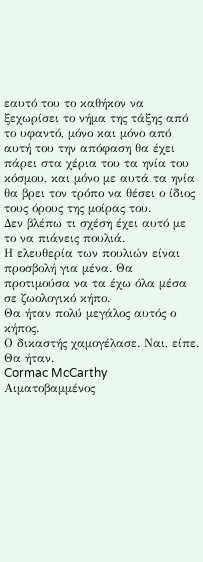εαυτό του το καθήκον να ξεχωρίσει το νήμα της τάξης από το υφαντό, μόνο και μόνο από αυτή του την απόφαση θα έχει πάρει στα χέρια του τα ηνία του κόσμου, και μόνο με αυτά τα ηνία θα βρει τον τρόπο να θέσει ο ίδιος τους όρους της μοίρας του.
Δεν βλέπω τι σχέση έχει αυτό με το να πιάνεις πουλιά.
Η ελευθερία των πουλιών είναι προσβολή για μένα. Θα προτιμούσα να τα έχω όλα μέσα σε ζωολογικό κήπο.
Θα ήταν πολύ μεγάλος αυτός ο κήπος.
Ο δικαστής χαμογέλασε. Ναι, είπε. Θα ήταν.
Cormac McCarthy
Αιματοβαμμένος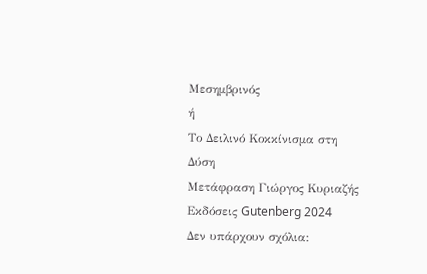Μεσημβρινός
ή
Το Δειλινό Κοκκίνισμα στη Δύση
Μετάφραση Γιώργος Κυριαζής
Εκδόσεις Gutenberg 2024
Δεν υπάρχουν σχόλια: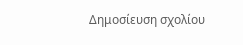Δημοσίευση σχολίου